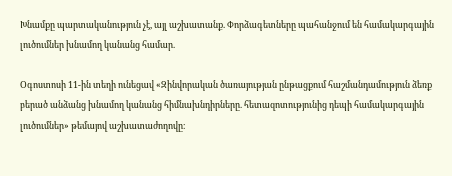Խնամքը պարտականություն չէ, այլ աշխատանք. Փորձագետները պահանջում են համակարգային լուծումներ խնամող կանանց համար.

Օգոստոսի 11-ին տեղի ունեցավ «Զինվորական ծառայության ընթացքում հաշմանդամություն ձեռք բերած անձանց խնամող կանանց հիմնախնդիրները. հետազոտությունից դեպի համակարգային լուծումներ» թեմայով աշխատաժողովը։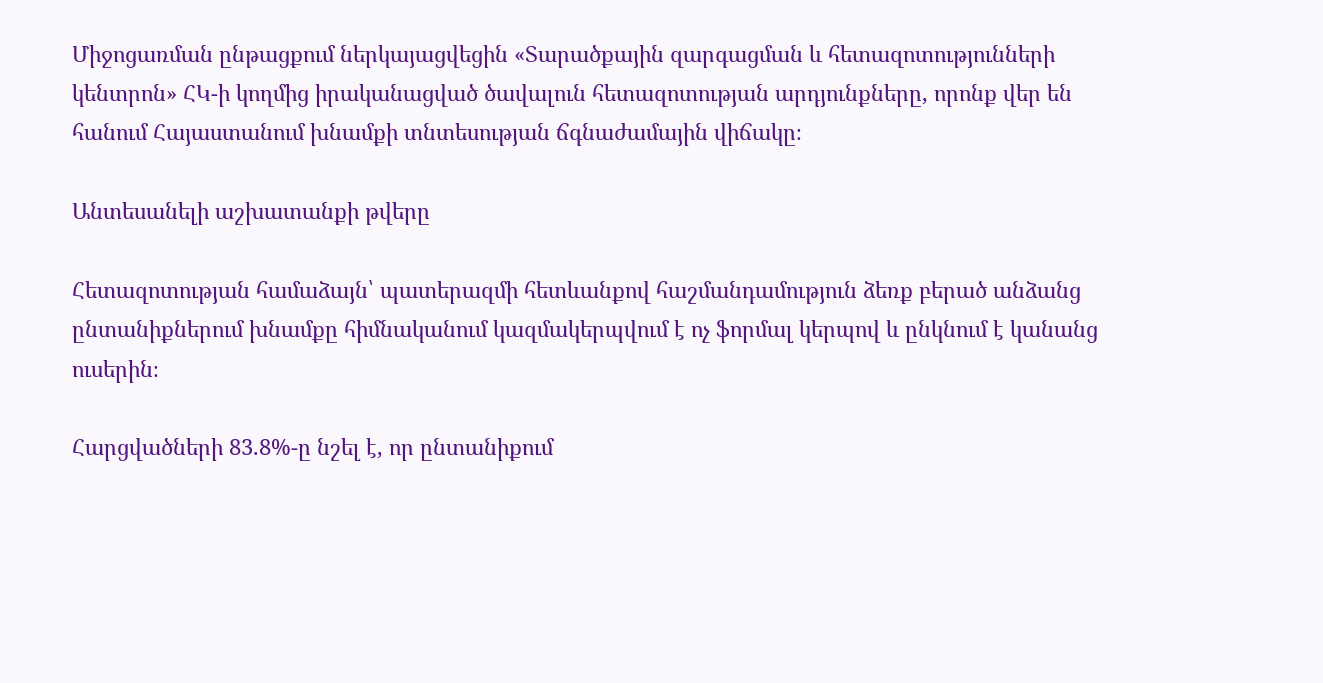Միջոցառման ընթացքում ներկայացվեցին «Տարածքային զարգացման և հետազոտությունների կենտրոն» ՀԿ-ի կողմից իրականացված ծավալուն հետազոտության արդյունքները, որոնք վեր են հանում Հայաստանում խնամքի տնտեսության ճգնաժամային վիճակը։

Անտեսանելի աշխատանքի թվերը

Հետազոտության համաձայն՝ պատերազմի հետևանքով հաշմանդամություն ձեռք բերած անձանց ընտանիքներում խնամքը հիմնականում կազմակերպվում է ոչ ֆորմալ կերպով և ընկնում է կանանց ուսերին։

Հարցվածների 83.8%-ը նշել է, որ ընտանիքում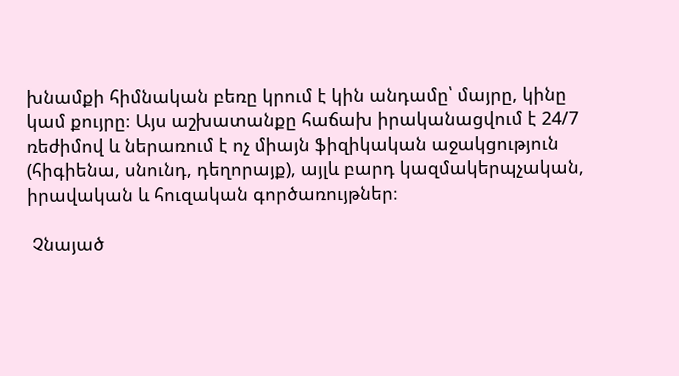խնամքի հիմնական բեռը կրում է կին անդամը՝ մայրը, կինը կամ քույրը։ Այս աշխատանքը հաճախ իրականացվում է 24/7 ռեժիմով և ներառում է ոչ միայն ֆիզիկական աջակցություն (հիգիենա, սնունդ, դեղորայք), այլև բարդ կազմակերպչական, իրավական և հուզական գործառույթներ։

 Չնայած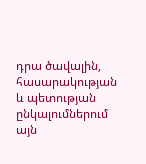դրա ծավալին, հասարակության և պետության ընկալումներում այն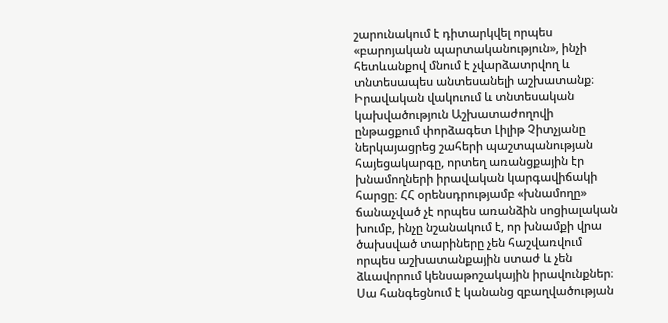շարունակում է դիտարկվել որպես «բարոյական պարտականություն», ինչի հետևանքով մնում է չվարձատրվող և տնտեսապես անտեսանելի աշխատանք։ Իրավական վակուում և տնտեսական կախվածություն Աշխատաժողովի ընթացքում փորձագետ Լիլիթ Չիտչյանը ներկայացրեց շահերի պաշտպանության հայեցակարգը, որտեղ առանցքային էր խնամողների իրավական կարգավիճակի հարցը։ ՀՀ օրենսդրությամբ «խնամողը» ճանաչված չէ որպես առանձին սոցիալական խումբ, ինչը նշանակում է, որ խնամքի վրա ծախսված տարիները չեն հաշվառվում որպես աշխատանքային ստաժ և չեն ձևավորում կենսաթոշակային իրավունքներ։ Սա հանգեցնում է կանանց զբաղվածության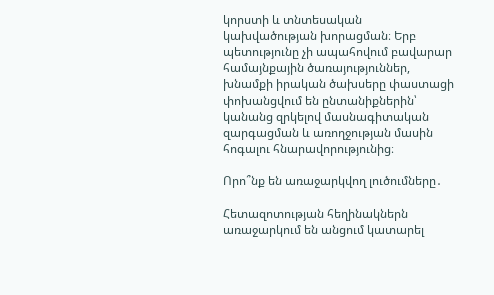կորստի և տնտեսական կախվածության խորացման։ Երբ պետությունը չի ապահովում բավարար համայնքային ծառայություններ, խնամքի իրական ծախսերը փաստացի փոխանցվում են ընտանիքներին՝ կանանց զրկելով մասնագիտական զարգացման և առողջության մասին հոգալու հնարավորությունից։

Որո՞նք են առաջարկվող լուծումները․

Հետազոտության հեղինակներն առաջարկում են անցում կատարել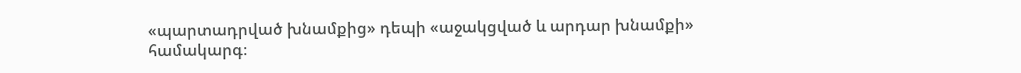«պարտադրված խնամքից» դեպի «աջակցված և արդար խնամքի» համակարգ։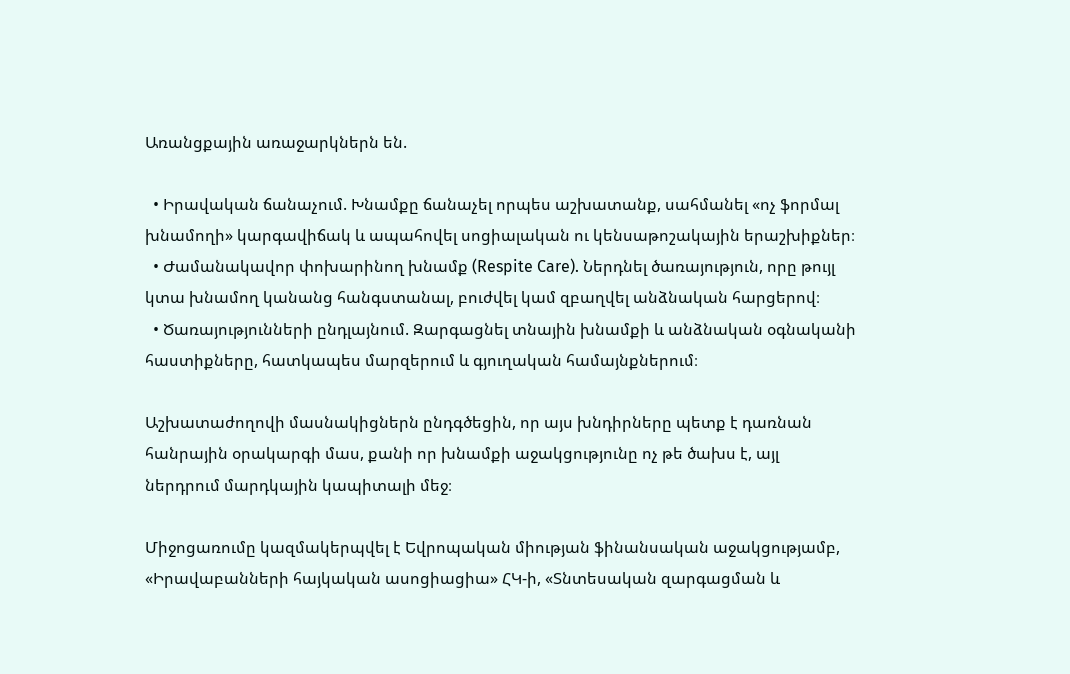Առանցքային առաջարկներն են.

  • Իրավական ճանաչում. Խնամքը ճանաչել որպես աշխատանք, սահմանել «ոչ ֆորմալ խնամողի» կարգավիճակ և ապահովել սոցիալական ու կենսաթոշակային երաշխիքներ։
  • Ժամանակավոր փոխարինող խնամք (Respite Care). Ներդնել ծառայություն, որը թույլ կտա խնամող կանանց հանգստանալ, բուժվել կամ զբաղվել անձնական հարցերով։
  • Ծառայությունների ընդլայնում. Զարգացնել տնային խնամքի և անձնական օգնականի հաստիքները, հատկապես մարզերում և գյուղական համայնքներում։

Աշխատաժողովի մասնակիցներն ընդգծեցին, որ այս խնդիրները պետք է դառնան հանրային օրակարգի մաս, քանի որ խնամքի աջակցությունը ոչ թե ծախս է, այլ ներդրում մարդկային կապիտալի մեջ։

Միջոցառումը կազմակերպվել է Եվրոպական միության ֆինանսական աջակցությամբ, «Իրավաբանների հայկական ասոցիացիա» ՀԿ-ի, «Տնտեսական զարգացման և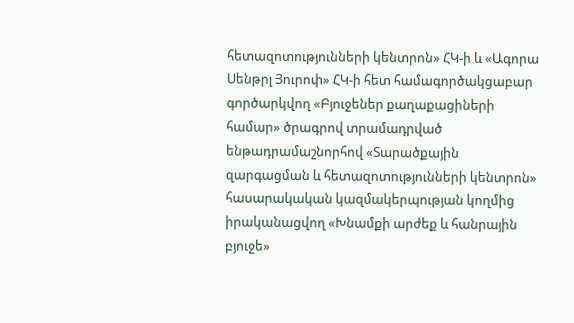հետազոտությունների կենտրոն» ՀԿ-ի և «Ագորա Սենթրլ Յուրոփ» ՀԿ-ի հետ համագործակցաբար գործարկվող «Բյուջեներ քաղաքացիների համար» ծրագրով տրամադրված ենթադրամաշնորհով «Տարածքային զարգացման և հետազոտությունների կենտրոն» հասարակական կազմակերպության կողմից իրականացվող «Խնամքի արժեք և հանրային բյուջե»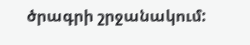ծրագրի շրջանակում: